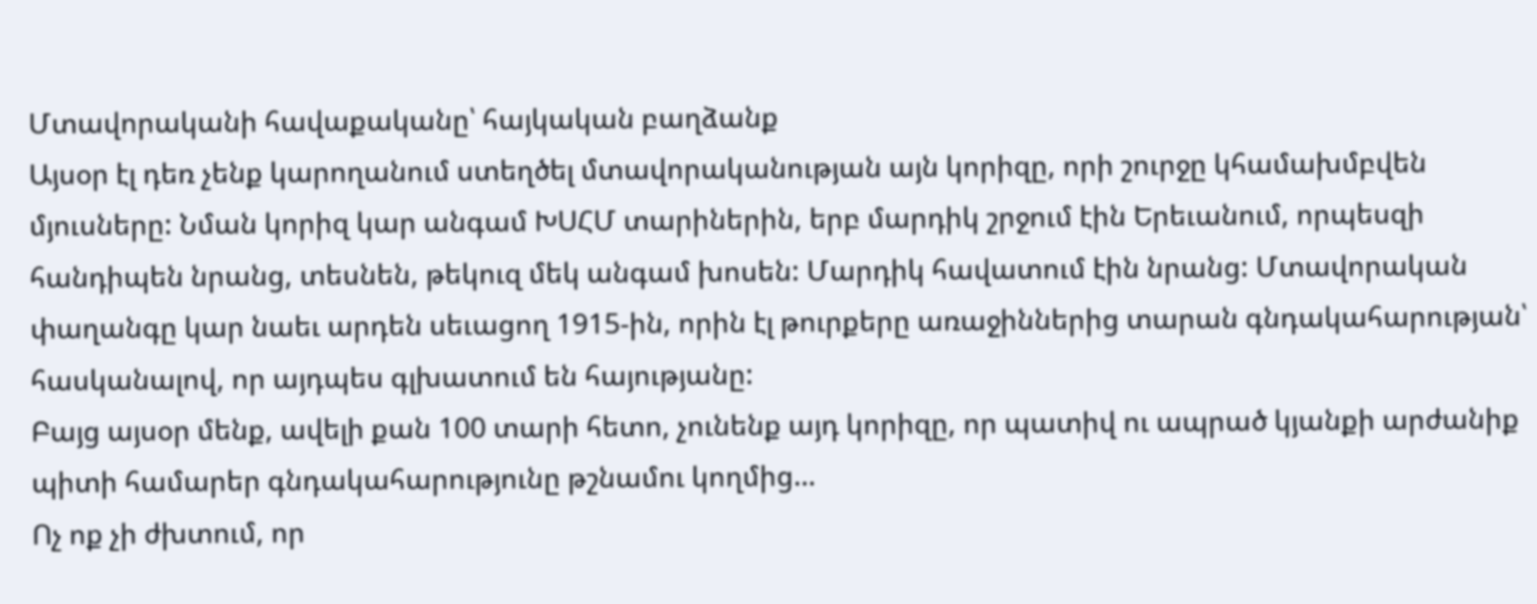Մտավորականի հավաքականը՝ հայկական բաղձանք
Այսօր էլ դեռ չենք կարողանում ստեղծել մտավորականության այն կորիզը, որի շուրջը կհամախմբվեն մյուսները: Նման կորիզ կար անգամ ԽՍՀՄ տարիներին, երբ մարդիկ շրջում էին Երեւանում, որպեսզի հանդիպեն նրանց, տեսնեն, թեկուզ մեկ անգամ խոսեն: Մարդիկ հավատում էին նրանց: Մտավորական փաղանգը կար նաեւ արդեն սեւացող 1915-ին, որին էլ թուրքերը առաջիններից տարան գնդակահարության՝ հասկանալով, որ այդպես գլխատում են հայությանը:
Բայց այսօր մենք, ավելի քան 100 տարի հետո, չունենք այդ կորիզը, որ պատիվ ու ապրած կյանքի արժանիք պիտի համարեր գնդակահարությունը թշնամու կողմից…
Ոչ ոք չի ժխտում, որ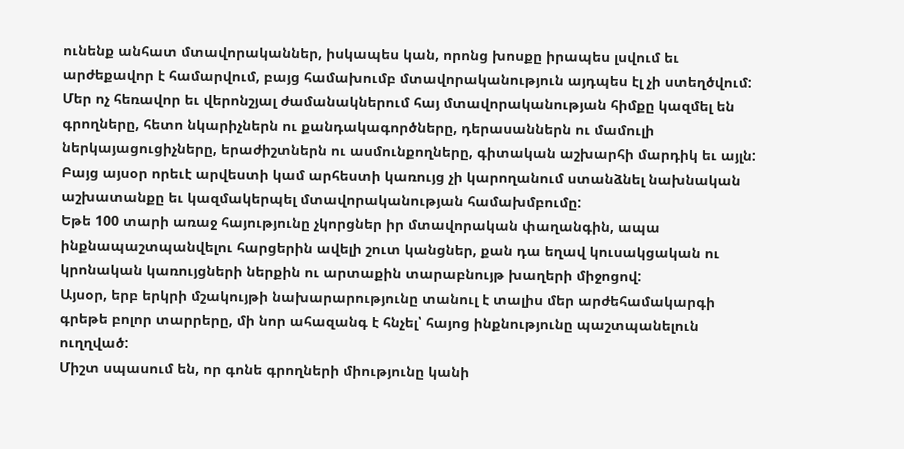ունենք անհատ մտավորականներ, իսկապես կան, որոնց խոսքը իրապես լսվում եւ արժեքավոր է համարվում, բայց համախումբ մտավորականություն այդպես էլ չի ստեղծվում: Մեր ոչ հեռավոր եւ վերոնշյալ ժամանակներում հայ մտավորականության հիմքը կազմել են գրողները, հետո նկարիչներն ու քանդակագործները, դերասաններն ու մամուլի ներկայացուցիչները, երաժիշտներն ու ասմունքողները, գիտական աշխարհի մարդիկ եւ այլն: Բայց այսօր որեւէ արվեստի կամ արհեստի կառույց չի կարողանում ստանձնել նախնական աշխատանքը եւ կազմակերպել մտավորականության համախմբումը:
Եթե 100 տարի առաջ հայությունը չկորցներ իր մտավորական փաղանգին, ապա ինքնապաշտպանվելու հարցերին ավելի շուտ կանցներ, քան դա եղավ կուսակցական ու կրոնական կառույցների ներքին ու արտաքին տարաբնույթ խաղերի միջոցով:
Այսօր, երբ երկրի մշակույթի նախարարությունը տանուլ է տալիս մեր արժեհամակարգի գրեթե բոլոր տարրերը, մի նոր ահազանգ է հնչել՝ հայոց ինքնությունը պաշտպանելուն ուղղված:
Միշտ սպասում են, որ գոնե գրողների միությունը կանի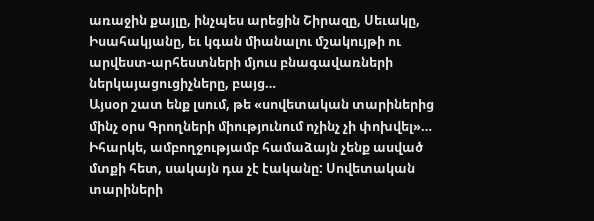առաջին քայլը, ինչպես արեցին Շիրազը, Սեւակը, Իսահակյանը, եւ կգան միանալու մշակույթի ու արվեստ-արհեստների մյուս բնագավառների ներկայացուցիչները, բայց…
Այսօր շատ ենք լսում, թե «սովետական տարիներից մինչ օրս Գրողների միությունում ոչինչ չի փոխվել»… Իհարկե, ամբողջությամբ համաձայն չենք ասված մտքի հետ, սակայն դա չէ էականը: Սովետական տարիների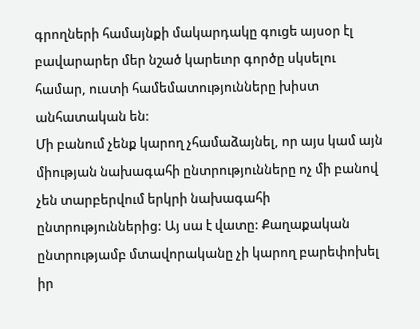գրողների համայնքի մակարդակը գուցե այսօր էլ բավարարեր մեր նշած կարեւոր գործը սկսելու համար, ուստի համեմատությունները խիստ անհատական են:
Մի բանում չենք կարող չհամաձայնել, որ այս կամ այն միության նախագահի ընտրությունները ոչ մի բանով չեն տարբերվում երկրի նախագահի ընտրություններից: Այ սա է վատը: Քաղաքական ընտրությամբ մտավորականը չի կարող բարեփոխել իր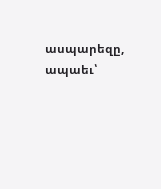ասպարեզը, ապաեւ՝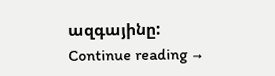ազգայինը: Continue reading →